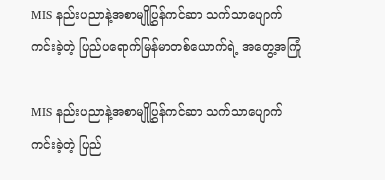MIS နည်းပညာနဲ့အစာမျိုပြွှန်ကင်ဆာ သက်သာပျောက်ကင်းခဲ့တဲ့ ပြည်ပရောက်မြန်မာတစ်ယောက်ရဲ့ အတွေ့အကြုံ

MIS နည်းပညာနဲ့အစာမျိုပြွှန်ကင်ဆာ သက်သာပျောက်ကင်းခဲ့တဲ့ ပြည်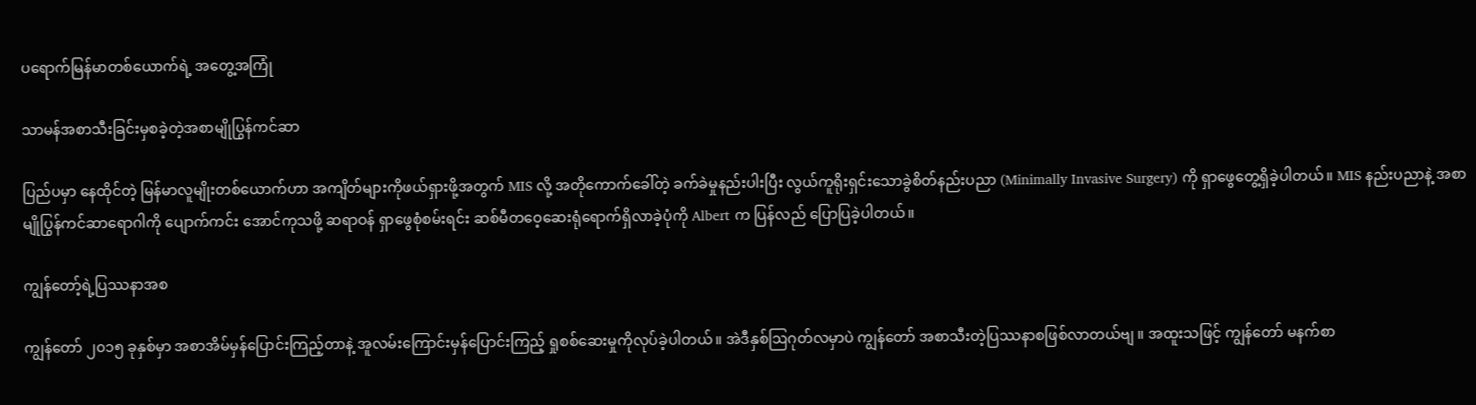ပရောက်မြန်မာတစ်ယောက်ရဲ့ အတွေ့အကြုံ

သာမန်အစာသီးခြင်းမှစခဲ့တဲ့အစာမျိုပြွန်ကင်ဆာ

ပြည်ပမှာ နေထိုင်တဲ့ မြန်မာလူမျိုးတစ်ယောက်ဟာ အကျိတ်များကိုဖယ်ရှားဖို့အတွက် MIS လို့ အတိုကောက်ခေါ်တဲ့ ခက်ခဲမှုနည်းပါးပြီး လွယ်ကူရိုးရှင်းသောခွဲစိတ်နည်းပညာ (Minimally Invasive Surgery) ကို ရှာဖွေတွေ့ရှိခဲ့ပါတယ်။ MIS နည်းပညာနဲ့ အစာမျိုပြွန်ကင်ဆာရောဂါကို ပျောက်ကင်း အောင်ကုသဖို့ ဆရာဝန် ရှာဖွေစုံစမ်းရင်း ဆစ်မီတဝေ့ဆေးရုံရောက်ရှိလာခဲ့ပုံကို Albert က ပြန်လည် ပြောပြခဲ့ပါတယ်။

ကျွန်တော့်ရဲ့ပြဿနာအစ

ကျွန်တော် ၂၀၁၅ ခုနှစ်မှာ အစာအိမ်မှန်ပြောင်းကြည့်တာနဲ့ အူလမ်းကြောင်းမှန်ပြောင်းကြည့် ရှုစစ်ဆေးမှုကိုလုပ်ခဲ့ပါတယ်။ အဲဒီနှစ်ဩဂုတ်လမှာပဲ ကျွန်တော် အစာသီးတဲ့ပြဿနာစဖြစ်လာတယ်ဗျ ။ အထူးသဖြင့် ကျွန်တော် မနက်စာ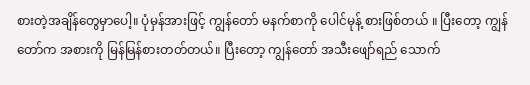စားတဲ့အချိန်တွေမှာပေါ့။ ပုံမှန်အားဖြင့် ကျွန်တော် မနက်စာကို ပေါင်မုန့် စားဖြစ်တယ် ။ ပြီးတော့ ကျွန်တော်က အစားကို မြန်မြန်စားတတ်တယ်။ ပြီးတော့ ကျွန်တော် အသီးဖျော်ရည် သောက်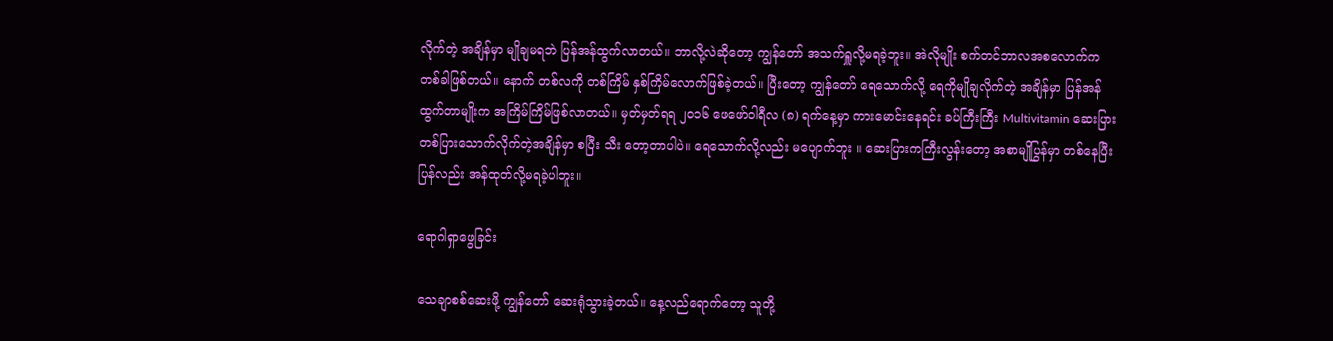လိုက်တဲ့ အချိန်မှာ မျိုချမရဘဲ ပြန်အန်ထွက်လာတယ်။ ဘာလို့လဲဆိုတော့ ကျွန်တော် အသက်ရှူလို့မရခဲ့ဘူး။ အဲလိုမျိုး စက်တင်ဘာလအစလောက်က တစ်ခါဖြစ်တယ်။ နောက် တစ်လကို တစ်ကြိမ် နှစ်ကြိမ်လောက်ဖြစ်ခဲ့တယ်။ ပြီးတော့ ကျွန်တော် ရေသောက်လို့ ရေကိုမျိုချလိုက်တဲ့ အချိန်မှာ ပြန်အန်ထွက်တာမျိုးက အကြိမ်ကြိမ်ဖြစ်လာတယ်။ မှတ်မှတ်ရရ ၂၀၁၆ ဖေဖော်ဝါရီလ (၈) ရက်နေ့မှာ ကားမောင်းနေရင်း ခပ်ကြီးကြီး Multivitamin ဆေးပြားတစ်ပြားသောက်လိုက်တဲ့အချိန်မှာ စပြီး သီး တော့တာပါပဲ။ ရေသောက်လို့လည်း မပျောက်ဘူး ။ ဆေးပြားကကြီးလွန်းတော့ အစာမျိုပြွန်မှာ တစ်နေပြီး ပြန်လည်း အန်ထုတ်လို့မရခဲ့ပါဘူး။

ရောဂါရှာဖွေခြင်း

သေချာစစ်ဆေးဖို့ ကျွန်တော် ဆေးရုံသွားခဲ့တယ်။ နေ့လည်ရောက်တော့ သူတို့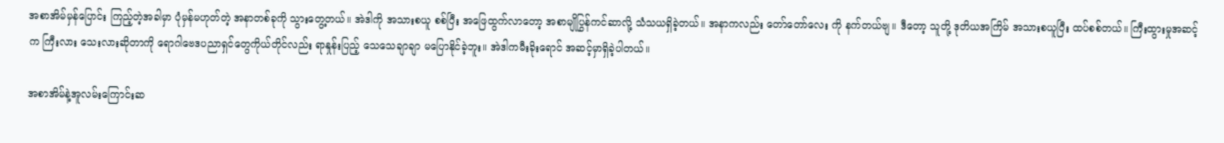အစာအိမ်မှန်ပြောင်း ကြည့်တဲ့အခါမှာ ပုံမှန်မဟုတ်တဲ့ အနာတစ်ခုကို သွားတွေ့တယ်။ အဲဒါကို အသားစယူ စစ်ပြီး အဖြေထွက်လာတော့ အစာမျိုပြွန်ကင်ဆာလို့ သံသယရှိခဲ့တယ်။ အနာကလည်း တော်တော်လေး ကို နက်တယ်ဗျ။ ဒီတော့ သူတို့ ဒုတိယအကြိမ် အသားစယူပြီး ထပ်စစ်တယ်။ ကြီးထွားမှုအဆင့်က ကြီးလား သေးလားဆိုတာကို ရောဂါဗေဒပညာရှင်တွေကိုယ်တိုင်လည်း ရာနှုန်းပြည့် သေသေချာချာ မပြောနိုင်ခဲ့ဘူး။ အဲဒါကမီးခိုးရောင် အဆင့်မှာရှိခဲ့ပါတယ်။

အစာအိမ်နဲ့အူလမ်းကြောင်းဆ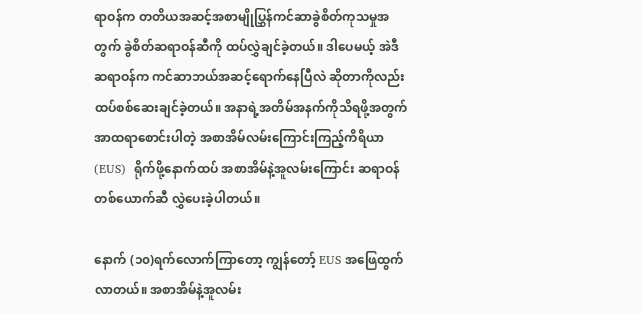ရာဝန်က တတိယအဆင့်အစာမျိုပြွှန်ကင်ဆာခွဲစိတ်ကုသမှုအတွက် ခွဲစိတ်ဆရာဝန်ဆီကို ထပ်လွှဲချင်ခဲ့တယ်။ ဒါပေမယ့် အဲဒီဆရာဝန်က ကင်ဆာဘယ်အဆင့်ရောက်နေပြီလဲ ဆိုတာကိုလည်း ထပ်စစ်ဆေးချင်ခဲ့တယ်။ အနာရဲ့အတိမ်အနက်ကိုသိရဖို့အတွက်  အာထရာစောင်းပါတဲ့ အစာအိမ်လမ်းကြောင်းကြည့်ကိရိယာ (EUS)  ရိုက်ဖို့နောက်ထပ် အစာအိမ်နဲ့အူလမ်းကြောင်း ဆရာဝန်တစ်ယောက်ဆီ လွှဲပေးခဲ့ပါတယ်။

နောက် (၁၀)ရက်လောက်ကြာတော့ ကျွန်တော့် EUS အဖြေထွက်လာတယ်။ အစာအိမ်နဲ့အူလမ်း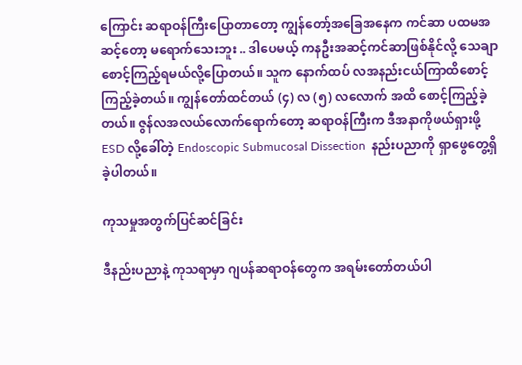ကြောင်း ဆရာဝန်ကြီးပြောတာတော့ ကျွန်တော့်အခြေအနေက ကင်ဆာ ပထမအဆင့်တော့ မရောက်သေးဘူး .. ဒါပေမယ့် ကနဦးအဆင့်ကင်ဆာဖြစ်နိုင်လို့ သေချာစောင့်ကြည့်ရမယ်လို့ပြောတယ်။ သူက နောက်ထပ် လအနည်းငယ်ကြာထိစောင့်ကြည့်ခဲ့တယ်။ ကျွန်တော်ထင်တယ် (၄) လ (၅) လလောက် အထိ စောင့်ကြည့်ခဲ့တယ်။ ဇွန်လအလယ်လောက်ရောက်တော့ ဆရာဝန်ကြီးက ဒီအနာကိုဖယ်ရှားဖို့ ESD လို့ခေါ်တဲ့ Endoscopic Submucosal Dissection  နည်းပညာကို ရှာဖွေတွေ့ရှိခဲ့ပါတယ်။

ကုသမှုအတွက်ပြင်ဆင်ခြင်း

ဒီနည်းပညာနဲ့ ကုသရာမှာ ဂျပန်ဆရာဝန်တွေက အရမ်းတော်တယ်ပါ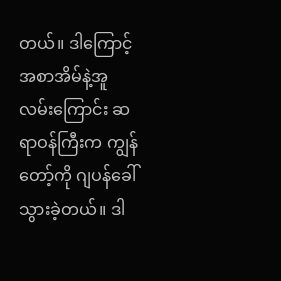တယ်။ ဒါကြောင့် အစာအိမ်နဲ့အူ လမ်းကြောင်း ဆရာဝန်ကြီးက ကျွန်တော့်ကို ဂျပန်ခေါ်သွားခဲ့တယ်။ ဒါ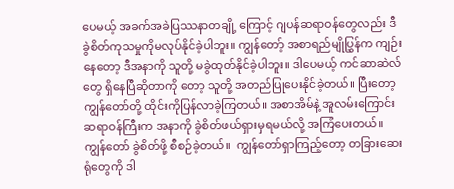ပေမယ့် အခက်အခဲပြဿနာတချို့ ကြောင့် ဂျပန်ဆရာဝန်တွေလည်း ဒီခွဲစိတ်ကုသမှုကိုမလုပ်နိုင်ခဲ့ပါဘူး။ ကျွန်တော့် အစာရည်မျိုပြွှန်က ကျဉ်းနေတော့ ဒီအနာကို သူတို့ မခွဲထုတ်နိုင်ခဲ့ပါဘူး။ ဒါပေမယ့် ကင်ဆာဆဲလ်တွေ ရှိနေပြီဆိုတာကို တော့ သူတို့ အတည်ပြုပေးနိုင်ခဲ့တယ်။ ပြီးတော့ ကျွန်တော်တို့ ထိုင်းကိုပြန်လာခဲ့ကြတယ်။ အစာအိမ်နဲ့ အူလမ်းကြောင်းဆရာဝန်ကြီးက အနာကို ခွဲစိတ်ဖယ်ရှားမှရမယ်လို့ အကြံပေးတယ်။ ကျွန်တော် ခွဲစိတ်ဖို့ စီစဉ်ခဲ့တယ်။  ကျွန်တော်ရှာကြည့်တော့ တခြားဆေးရုံတွေကို ဒါ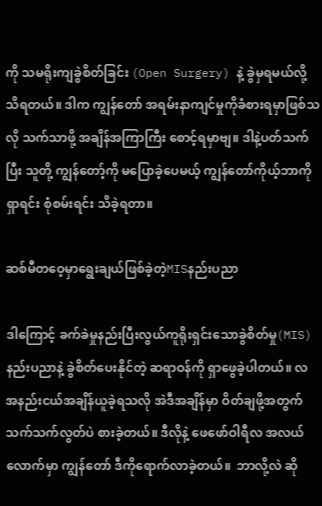ကို သမရိုးကျခွဲစိတ်ခြင်း (Open Surgery) နဲ့ ခွဲမှရမယ်လို့ သိရတယ်။ ဒါက ကျွန်တော် အရမ်းနာကျင်မှုကိုခံစားရမှာဖြစ်သလို သက်သာဖို့ အချိန်အကြာကြီး စောင့်ရမှာဗျ။ ဒါနဲ့ပတ်သက်ပြီး သူတို့ ကျွန်တော့်ကို မပြောခဲ့ပေမယ့် ကျွန်တော်ကိုယ့်ဘာကို ရှာရင်း စုံစမ်းရင်း သိခဲ့ရတာ။

ဆစ်မီတဝေ့မှာရွေးချယ်ဖြစ်ခဲ့တဲ့MISနည်းပညာ

ဒါကြောင့် ခက်ခဲမှုနည်းပြီးလွယ်ကူရိုးရှင်းသောခွဲစိတ်မှု(MIS) နည်းပညာနဲ့ ခွဲစိတ်ပေးနိုင်တဲ့ ဆရာဝန်ကို ရှာဖွေခဲ့ပါတယ်။ လအနည်းငယ်အချိန်ယူခဲ့ရသလို အဲဒီအချိန်မှာ ဝိတ်ချဖို့အတွက် သက်သက်လွတ်ပဲ စားခဲ့တယ်။ ဒီလိုနဲ့ ဖေဖော်ဝါရီလ အလယ်လောက်မှာ ကျွန်တော် ဒီကိုရောက်လာခဲ့တယ်။  ဘာလို့လဲ ဆို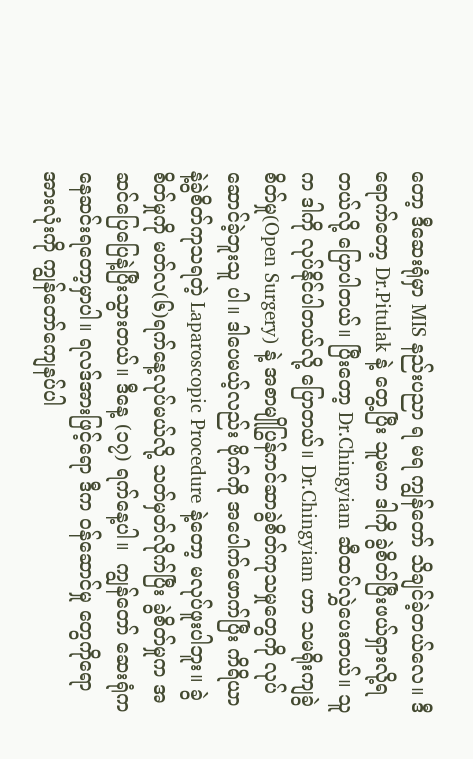တော့ ဒီဆေးရုံမှာ MIS နည်းပညာ ရ မရ ကျွန်တော် သိချင်ခဲ့တယ်လေ။ ဒီရောက်တော့ Dr.Pitulak နဲ့ တွေ့ပြီး သူမက ဒါကို ခွဲစိတ်ပြီးဖယ်ရှားလို့ရတယ်လို့ ပြောပါတယ်။ ပြီးတော့ Dr.Chingyiam ဆီထပ်လွှဲပေးတယ်။ သူက ဒါကို လုပ်နိုင်ပါတယ်လို့ ပြောတယ်။ Dr.Chingyiam ဟာ သမရိုးကျခွဲစိတ်မှု(Open Surgery) နဲ့ အစာမျိုပြွန်ကင်ဆာခွဲစိတ်ကုသမှုတွေကို လုပ်ဆောင်ခဲ့ဘူးသူ ပါ။ ဒါပေမယ့်လည်း ဗိုက်ကို အပေါက်ဖောက်ပြီး ကိရိယာနဲ့ခွဲစိတ်ကုသရတဲ့ Laparoscopic Procedure နဲ့တော့ မလုပ်ဖူးပါဘူး။ ခွဲစိတ်မှုကို မတ်လ(၆)ရက်နေ့လုပ်မယ်လို့ သတ်မှတ်လိုက်ပြီး ခွဲစိတ်မှုက အဆင်ပြေပြေနဲ့ပြီးသွားတယ်။ ဒီနေ့ (၁၇) ရက်နေ့ပါ။  ကျွန်တော် ဆေးရုံကနေဆင်းရတော့မှာပါ။ ရလဒ်အားဖြင့်ရော ဒီက ဝန်ဆောင်မှု တွေကိုရော အားလုံးကို ကျွန်တော်ကျေနပ်ပါ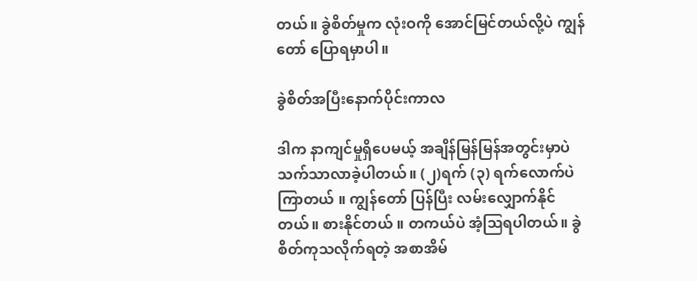တယ်။ ခွဲစိတ်မှုက လုံးဝကို အောင်မြင်တယ်လို့ပဲ ကျွန်တော် ပြောရမှာပါ။

ခွဲစိတ်အပြီးနောက်ပိုင်းကာလ

ဒါက နာကျင်မှုရှိပေမယ့် အချိန်မြန်မြန်အတွင်းမှာပဲ သက်သာလာခဲ့ပါတယ်။ (၂)ရက် (၃) ရက်လောက်ပဲ ကြာတယ် ။ ကျွန်တော် ပြန်ပြီး လမ်းလျှောက်နိုင်တယ်။ စားနိုင်တယ် ။ တကယ်ပဲ အံ့ဩရပါတယ်။ ခွဲစိတ်ကုသလိုက်ရတဲ့ အစာအိမ်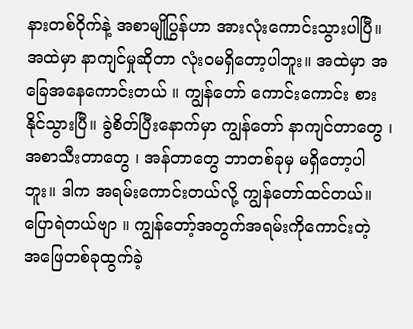နားတစ်ဝိုက်နဲ့ အစာမျိုပြွန်ဟာ အားလုံးကောင်းသွားပါပြီ။ အထဲမှာ နာကျင်မှုဆိုတာ လုံးဝမရှိတော့ပါဘူး။ အထဲမှာ အခြေအနေကောင်းတယ် ။ ကျွန်တော် ကောင်းကောင်း စားနိုင်သွားပြီ။ ခွဲစိတ်ပြီးနောက်မှာ ကျွန်တော် နာကျင်တာတွေ ၊ အစာသီးတာတွေ ၊ အန်တာတွေ ဘာတစ်ခုမှ မရှိတော့ပါဘူး။ ဒါက အရမ်းကောင်းတယ်လို့ ကျွန်တော်ထင်တယ်။ ပြောရဲတယ်ဗျာ ။ ကျွန်တော့်အတွက်အရမ်းကိုကောင်းတဲ့ အဖြေတစ်ခုထွက်ခဲ့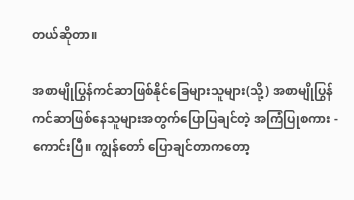တယ်ဆိုတာ။

အစာမျိုပြွန်ကင်ဆာဖြစ်နိုင်ခြေများသူများ(သို့) အစာမျိုပြွန်ကင်ဆာဖြစ်နေသူများအတွက်ပြောပြချင်တဲ့ အကြံပြုစကား - ကောင်းပြီ။ ကျွန်တော် ပြောချင်တာကတော့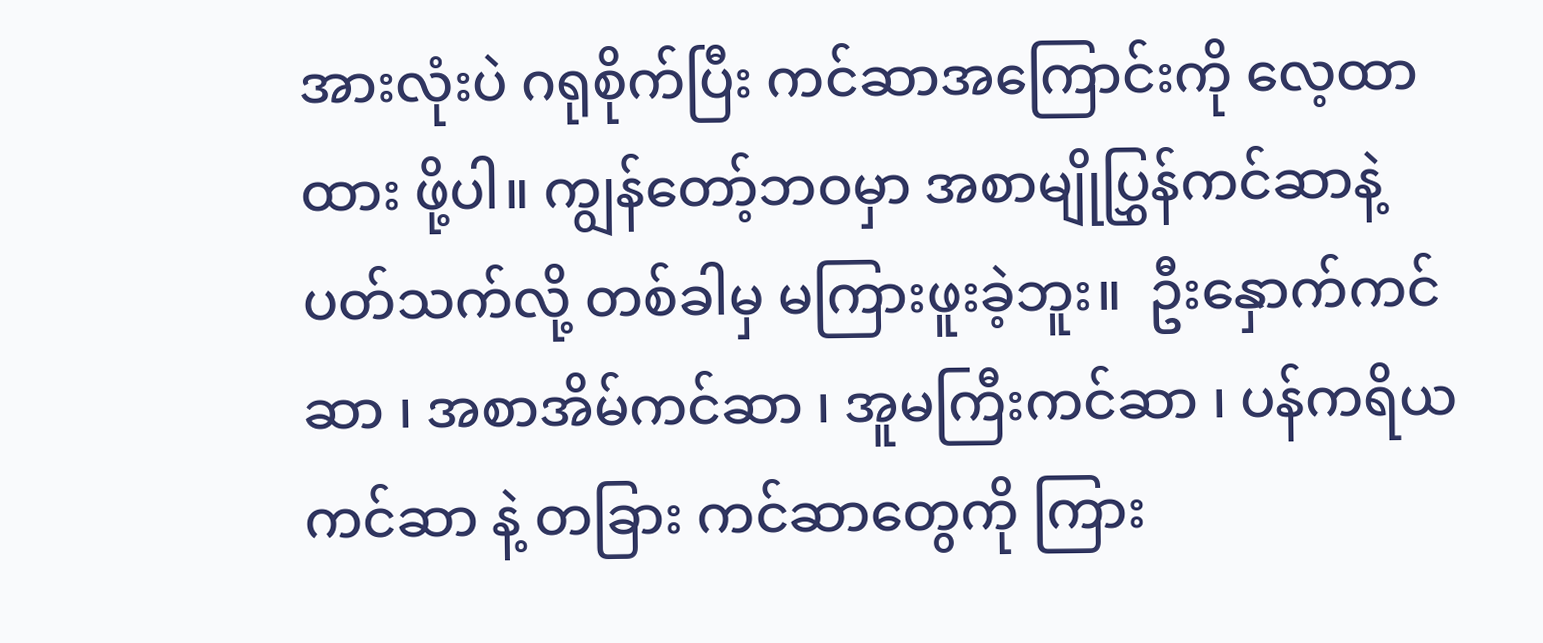အားလုံးပဲ ဂရုစိုက်ပြီး ကင်ဆာအကြောင်းကို လေ့ထာထား ဖို့ပါ။ ကျွန်တော့်ဘဝမှာ အစာမျိုပြွှန်ကင်ဆာနဲ့ပတ်သက်လို့ တစ်ခါမှ မကြားဖူးခဲ့ဘူး။  ဦးနှောက်ကင်ဆာ ၊ အစာအိမ်ကင်ဆာ ၊ အူမကြီးကင်ဆာ ၊ ပန်ကရိယကင်ဆာ နဲ့ တခြား ကင်ဆာတွေကို ကြား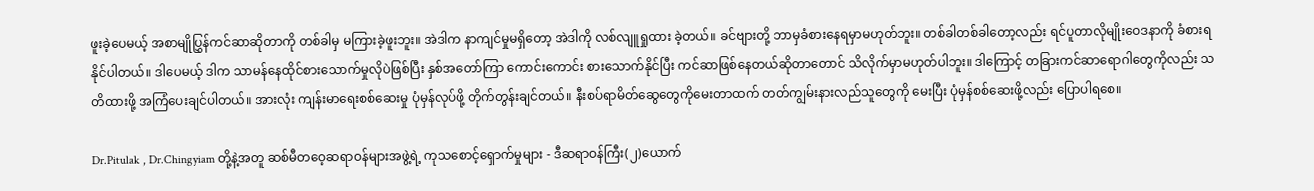ဖူးခဲ့ပေမယ့် အစာမျိုပြွှန်ကင်ဆာဆိုတာကို တစ်ခါမှ မကြားခဲ့ဖူးဘူး။ အဲဒါက နာကျင်မှုမရှိတော့ အဲဒါကို လစ်လျူရှုထား ခဲ့တယ်။ ခင်ဗျားတို့ ဘာမှခံစားနေရမှာမဟုတ်ဘူး။ တစ်ခါတစ်ခါတော့လည်း ရင်ပူတာလိုမျိုးဝေဒနာကို ခံစားရနိုင်ပါတယ်။ ဒါပေမယ့် ဒါက သာမန်နေထိုင်စားသောက်မှုလိုပဲဖြစ်ပြီး နှစ်အတော်ကြာ ကောင်းကောင်း စားသောက်နိုင်ပြီး ကင်ဆာဖြစ်နေတယ်ဆိုတာတောင် သိလိုက်မှာမဟုတ်ပါဘူး။ ဒါကြောင့် တခြားကင်ဆာရောဂါတွေကိုလည်း သတိထားဖို့ အကြံပေးချင်ပါတယ်။ အားလုံး ကျန်းမာရေးစစ်ဆေးမှု ပုံမှန်လုပ်ဖို့ တိုက်တွန်းချင်တယ်။ နီးစပ်ရာမိတ်ဆွေတွေကိုမေးတာထက် တတ်ကျွမ်းနားလည်သူတွေကို မေးပြီး ပုံမှန်စစ်ဆေးဖို့လည်း ပြောပါရစေ။

Dr.Pitulak , Dr.Chingyiam တို့နဲ့အတူ ဆစ်မီတဝေ့ဆရာဝန်များအဖွဲ့ရဲ့ ကုသစောင့်ရှောက်မှုများ - ဒီဆရာဝန်ကြီး(၂)ယောက်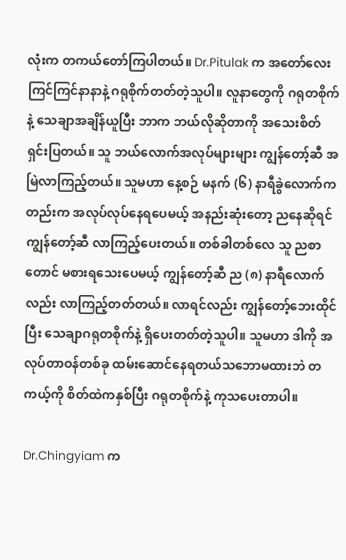လုံးက တကယ်တော်ကြပါတယ်။ Dr.Pitulak က အတော်လေး ကြင်ကြင်နာနာနဲ့ ဂရုစိုက်တတ်တဲ့သူပါ။ လူနာတွေကို ဂရုတစိုက်နဲ့ သေချာအချိန်ယူပြီး ဘာက ဘယ်လိုဆိုတာကို အသေးစိတ် ရှင်းပြတယ်။ သူ ဘယ်လောက်အလုပ်များများ ကျွန်တော့်ဆီ အမြဲလာကြည့်တယ်။ သူမဟာ နေ့စဉ် မနက် (၆) နာရီခွဲလောက်ကတည်းက အလုပ်လုပ်နေရပေမယ့် အနည်းဆုံးတော့ ညနေဆိုရင် ကျွန်တော့်ဆီ လာကြည့်ပေးတယ်။ တစ်ခါတစ်လေ သူ ညစာတောင် မစားရသေးပေမယ့် ကျွန်တော့်ဆီ ည (၈) နာရီလောက်လည်း လာကြည့်တတ်တယ်။ လာရင်လည်း ကျွန်တော့်ဘေးထိုင်ပြီး သေချာဂရုတစိုက်နဲ့ ရှိပေးတတ်တဲ့သူပါ။ သူမဟာ ဒါကို အလုပ်တာဝန်တစ်ခု ထမ်းဆောင်နေရတယ်သဘောမထားဘဲ တကယ့်ကို စိတ်ထဲကနှစ်ပြီး ဂရုတစိုက်နဲ့ ကုသပေးတာပါ။

Dr.Chingyiam က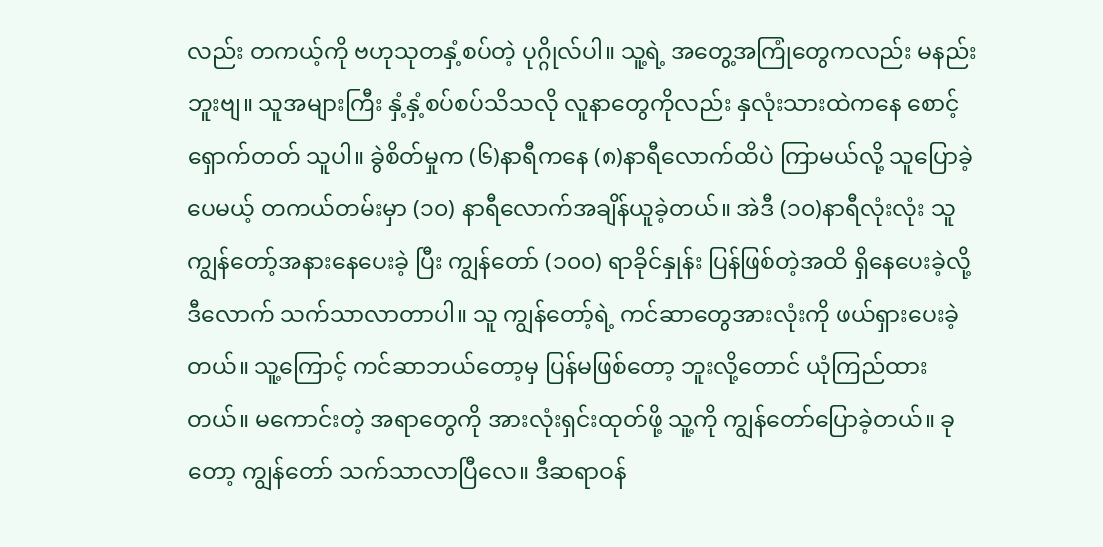လည်း တကယ့်ကို ဗဟုသုတနှံ့စပ်တဲ့ ပုဂ္ဂိုလ်ပါ။ သူ့ရဲ့ အတွေ့အကြုံတွေကလည်း မနည်းဘူးဗျ။ သူအများကြီး နှံ့နှံ့စပ်စပ်သိသလို လူနာတွေကိုလည်း နှလုံးသားထဲကနေ စောင့်ရှောက်တတ် သူပါ။ ခွဲစိတ်မှုက (၆)နာရီကနေ (၈)နာရီလောက်ထိပဲ ကြာမယ်လို့ သူပြောခဲ့ပေမယ့် တကယ်တမ်းမှာ (၁၀) နာရီလောက်အချိန်ယူခဲ့တယ်။ အဲဒီ (၁၀)နာရီလုံးလုံး သူ ကျွန်တော့်အနားနေပေးခဲ့ ပြီး ကျွန်တော် (၁၀၀) ရာခိုင်နှုန်း ပြန်ဖြစ်တဲ့အထိ ရှိနေပေးခဲ့လို့ ဒီလောက် သက်သာလာတာပါ။ သူ ကျွန်တော့်ရဲ့ ကင်ဆာတွေအားလုံးကို ဖယ်ရှားပေးခဲ့တယ်။ သူ့ကြောင့် ကင်ဆာဘယ်တော့မှ ပြန်မဖြစ်တော့ ဘူးလို့တောင် ယုံကြည်ထားတယ်။ မကောင်းတဲ့ အရာတွေကို အားလုံးရှင်းထုတ်ဖို့ သူ့ကို ကျွန်တော်ပြောခဲ့တယ်။ ခုတော့ ကျွန်တော် သက်သာလာပြီလေ။ ဒီဆရာဝန်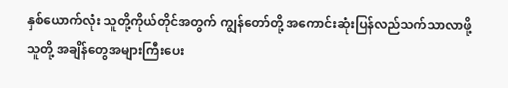နှစ်ယောက်လုံး သူတို့ကိုယ်တိုင်အတွက် ကျွန်တော်တို့ အကောင်းဆုံးပြန်လည်သက်သာလာဖို့ သူတို့ အချိန်တွေအများကြီးပေး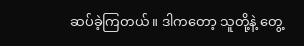ဆပ်ခဲ့ကြတယ်။ ဒါကတော့ သူတို့နဲ့ တွေ့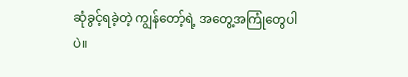ဆုံခွင့်ရခဲ့တဲ့ ကျွန်တော့်ရဲ့ အတွေ့အကြုံတွေပါပဲ။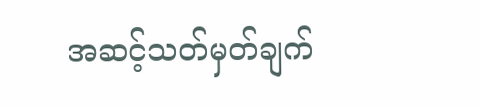အဆင့်သတ်မှတ်ချက်